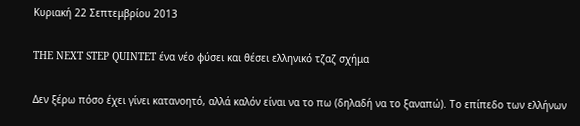Κυριακή 22 Σεπτεμβρίου 2013

THE NEXT STEP QUINTET ένα νέο φύσει και θέσει ελληνικό τζαζ σχήμα

Δεν ξέρω πόσο έχει γίνει κατανοητό, αλλά καλόν είναι να το πω (δηλαδή να το ξαναπώ). Το επίπεδο των ελλήνων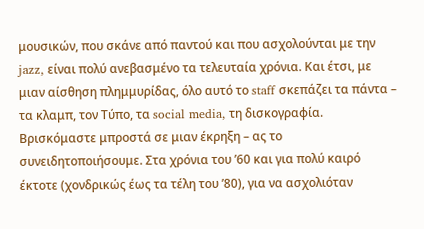μουσικών, που σκάνε από παντού και που ασχολούνται με την jazz, είναι πολύ ανεβασμένο τα τελευταία χρόνια. Και έτσι, με μιαν αίσθηση πλημμυρίδας, όλο αυτό το staff σκεπάζει τα πάντα – τα κλαμπ, τον Τύπο, τα social media, τη δισκογραφία. Βρισκόμαστε μπροστά σε μιαν έκρηξη – ας το συνειδητοποιήσουμε. Στα χρόνια του ’60 και για πολύ καιρό έκτοτε (χονδρικώς έως τα τέλη του ’80), για να ασχολιόταν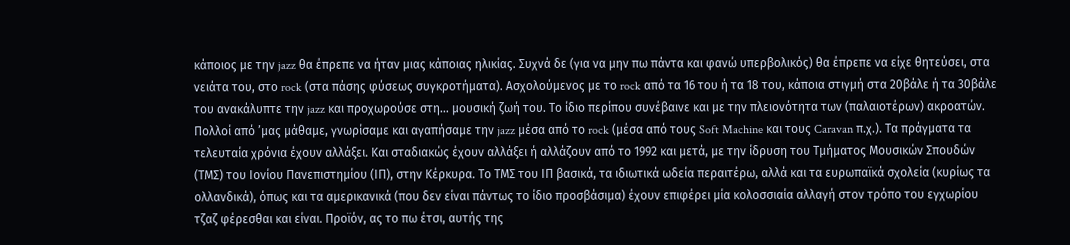κάποιος με την jazz θα έπρεπε να ήταν μιας κάποιας ηλικίας. Συχνά δε (για να μην πω πάντα και φανώ υπερβολικός) θα έπρεπε να είχε θητεύσει, στα νειάτα του, στο rock (στα πάσης φύσεως συγκροτήματα). Ασχολούμενος με το rock από τα 16 του ή τα 18 του, κάποια στιγμή στα 20βάλε ή τα 30βάλε του ανακάλυπτε την jazz και προχωρούσε στη… μουσική ζωή του. Το ίδιο περίπου συνέβαινε και με την πλειονότητα των (παλαιοτέρων) ακροατών. Πολλοί από ’μας μάθαμε, γνωρίσαμε και αγαπήσαμε την jazz μέσα από το rock (μέσα από τους Soft Machine και τους Caravan π.χ.). Τα πράγματα τα τελευταία χρόνια έχουν αλλάξει. Και σταδιακώς έχουν αλλάξει ή αλλάζουν από το 1992 και μετά, με την ίδρυση του Τμήματος Μουσικών Σπουδών (ΤΜΣ) του Ιονίου Πανεπιστημίου (ΙΠ), στην Κέρκυρα. Το ΤΜΣ του ΙΠ βασικά, τα ιδιωτικά ωδεία περαιτέρω, αλλά και τα ευρωπαϊκά σχολεία (κυρίως τα ολλανδικά), όπως και τα αμερικανικά (που δεν είναι πάντως το ίδιο προσβάσιμα) έχουν επιφέρει μία κολοσσιαία αλλαγή στον τρόπο του εγχωρίου τζαζ φέρεσθαι και είναι. Προϊόν, ας το πω έτσι, αυτής της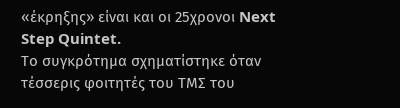«έκρηξης» είναι και οι 25χρονοι Next Step Quintet.
Το συγκρότημα σχηματίστηκε όταν τέσσερις φοιτητές του ΤΜΣ του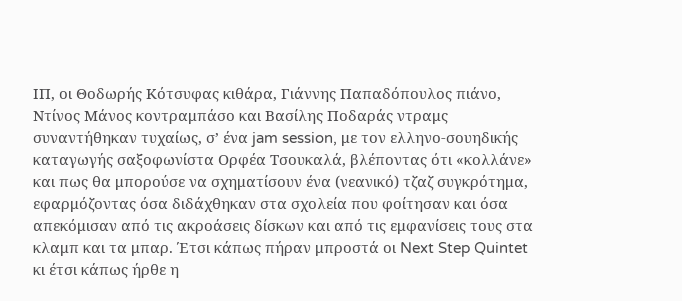ΙΠ, οι Θοδωρής Κότσυφας κιθάρα, Γιάννης Παπαδόπουλος πιάνο, Ντίνος Μάνος κοντραμπάσο και Βασίλης Ποδαράς ντραμς συναντήθηκαν τυχαίως, σ’ ένα jam session, με τον ελληνο-σουηδικής καταγωγής σαξοφωνίστα Ορφέα Τσουκαλά, βλέποντας ότι «κολλάνε» και πως θα μπορούσε να σχηματίσουν ένα (νεανικό) τζαζ συγκρότημα, εφαρμόζοντας όσα διδάχθηκαν στα σχολεία που φοίτησαν και όσα απεκόμισαν από τις ακροάσεις δίσκων και από τις εμφανίσεις τους στα κλαμπ και τα μπαρ. Έτσι κάπως πήραν μπροστά οι Next Step Quintet κι έτσι κάπως ήρθε η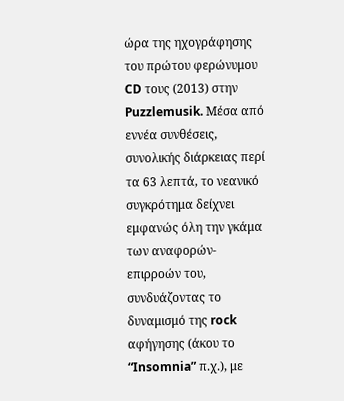ώρα της ηχογράφησης του πρώτου φερώνυμου CD τους (2013) στην Puzzlemusik. Μέσα από εννέα συνθέσεις, συνολικής διάρκειας περί τα 63 λεπτά, το νεανικό συγκρότημα δείχνει εμφανώς όλη την γκάμα των αναφορών-επιρροών του, συνδυάζοντας το δυναμισμό της rock αφήγησης (άκου το “Insomnia” π.χ.), με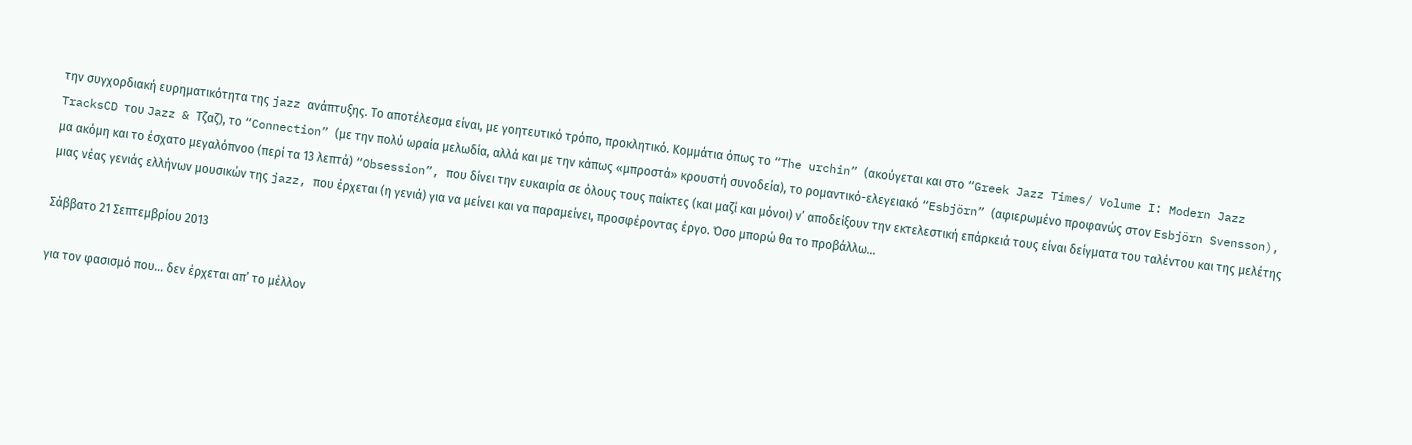την συγχορδιακή ευρηματικότητα της jazz ανάπτυξης. Το αποτέλεσμα είναι, με γοητευτικό τρόπο, προκλητικό. Κομμάτια όπως το “The urchin” (ακούγεται και στο “Greek Jazz Times/ Volume I: Modern Jazz TracksCD του Jazz & Τζαζ), το “Connection” (με την πολύ ωραία μελωδία, αλλά και με την κάπως «μπροστά» κρουστή συνοδεία), το ρομαντικό-ελεγειακό “Esbjörn” (αφιερωμένο προφανώς στον Esbjörn Svensson), μα ακόμη και το έσχατο μεγαλόπνοο (περί τα 13 λεπτά) “Obsession”, που δίνει την ευκαιρία σε όλους τους παίκτες (και μαζί και μόνοι) ν’ αποδείξουν την εκτελεστική επάρκειά τους είναι δείγματα του ταλέντου και της μελέτης μιας νέας γενιάς ελλήνων μουσικών της jazz, που έρχεται (η γενιά) για να μείνει και να παραμείνει, προσφέροντας έργο. Όσο μπορώ θα το προβάλλω…

Σάββατο 21 Σεπτεμβρίου 2013

για τον φασισμό που… δεν έρχεται απ’ το μέλλον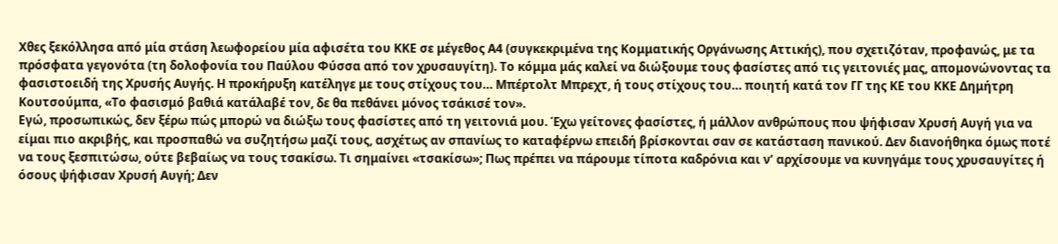Χθες ξεκόλλησα από μία στάση λεωφορείου μία αφισέτα του ΚΚΕ σε μέγεθος Α4 (συγκεκριμένα της Κομματικής Οργάνωσης Αττικής), που σχετιζόταν, προφανώς, με τα πρόσφατα γεγονότα (τη δολοφονία του Παύλου Φύσσα από τον χρυσαυγίτη). Το κόμμα μάς καλεί να διώξουμε τους φασίστες από τις γειτονιές μας, απομονώνοντας τα φασιστοειδή της Χρυσής Αυγής. Η προκήρυξη κατέληγε με τους στίχους του… Μπέρτολτ Μπρεχτ, ή τους στίχους του… ποιητή κατά τον ΓΓ της ΚΕ του ΚΚΕ Δημήτρη Κουτσούμπα, «Το φασισμό βαθιά κατάλαβέ τον, δε θα πεθάνει μόνος τσάκισέ τον».
Εγώ, προσωπικώς, δεν ξέρω πώς μπορώ να διώξω τους φασίστες από τη γειτονιά μου. Έχω γείτονες φασίστες, ή μάλλον ανθρώπους που ψήφισαν Χρυσή Αυγή για να είμαι πιο ακριβής, και προσπαθώ να συζητήσω μαζί τους, ασχέτως αν σπανίως το καταφέρνω επειδή βρίσκονται σαν σε κατάσταση πανικού. Δεν διανοήθηκα όμως ποτέ να τους ξεσπιτώσω, ούτε βεβαίως να τους τσακίσω. Τι σημαίνει «τσακίσω»; Πως πρέπει να πάρουμε τίποτα καδρόνια και ν’ αρχίσουμε να κυνηγάμε τους χρυσαυγίτες ή όσους ψήφισαν Χρυσή Αυγή; Δεν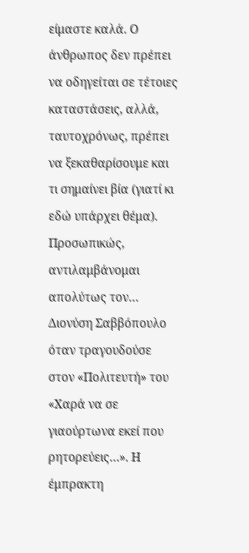είμαστε καλά. Ο άνθρωπος δεν πρέπει να οδηγείται σε τέτοιες καταστάσεις, αλλά, ταυτοχρόνως, πρέπει να ξεκαθαρίσουμε και τι σημαίνει βία (γιατί κι εδώ υπάρχει θέμα). Προσωπικώς, αντιλαμβάνομαι απολύτως τον… Διονύση Σαββόπουλο όταν τραγουδούσε στον «Πολιτευτή» του «Χαρά να σε γιαούρτωνα εκεί που ρητορεύεις…». Η έμπρακτη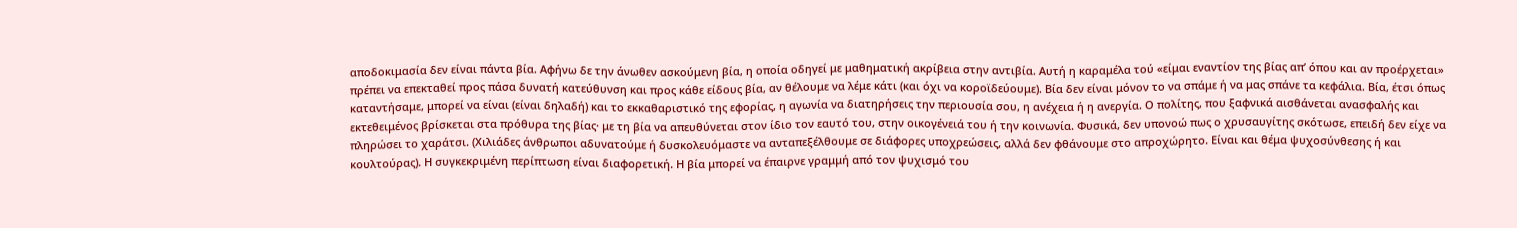αποδοκιμασία δεν είναι πάντα βία. Αφήνω δε την άνωθεν ασκούμενη βία, η οποία οδηγεί με μαθηματική ακρίβεια στην αντιβία. Αυτή η καραμέλα τού «είμαι εναντίον της βίας απ’ όπου και αν προέρχεται» πρέπει να επεκταθεί προς πάσα δυνατή κατεύθυνση και προς κάθε είδους βία, αν θέλουμε να λέμε κάτι (και όχι να κοροϊδεύουμε). Βία δεν είναι μόνον το να σπάμε ή να μας σπάνε τα κεφάλια. Βία, έτσι όπως καταντήσαμε, μπορεί να είναι (είναι δηλαδή) και το εκκαθαριστικό της εφορίας, η αγωνία να διατηρήσεις την περιουσία σου, η ανέχεια ή η ανεργία. Ο πολίτης, που ξαφνικά αισθάνεται ανασφαλής και εκτεθειμένος βρίσκεται στα πρόθυρα της βίας· με τη βία να απευθύνεται στον ίδιο τον εαυτό του, στην οικογένειά του ή την κοινωνία. Φυσικά, δεν υπονοώ πως ο χρυσαυγίτης σκότωσε, επειδή δεν είχε να πληρώσει το χαράτσι. (Χιλιάδες άνθρωποι αδυνατούμε ή δυσκολευόμαστε να ανταπεξέλθουμε σε διάφορες υποχρεώσεις, αλλά δεν φθάνουμε στο απροχώρητο. Είναι και θέμα ψυχοσύνθεσης ή και κουλτούρας). Η συγκεκριμένη περίπτωση είναι διαφορετική. Η βία μπορεί να έπαιρνε γραμμή από τον ψυχισμό του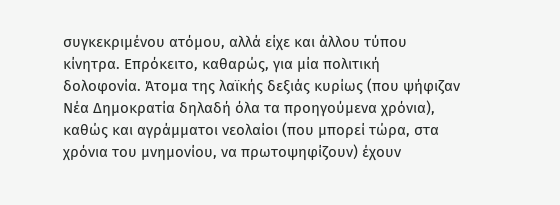συγκεκριμένου ατόμου, αλλά είχε και άλλου τύπου κίνητρα. Επρόκειτο, καθαρώς, για μία πολιτική δολοφονία. Άτομα της λαϊκής δεξιάς κυρίως (που ψήφιζαν Νέα Δημοκρατία δηλαδή όλα τα προηγούμενα χρόνια), καθώς και αγράμματοι νεολαίοι (που μπορεί τώρα, στα χρόνια του μνημονίου, να πρωτοψηφίζουν) έχουν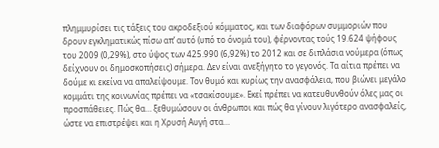πλημμυρίσει τις τάξεις του ακροδεξιού κόμματος, και των διαφόρων συμμοριών που δρουν εγκληματικώς πίσω απ’ αυτό (υπό το όνομά του), φέρνοντας τούς 19.624 ψήφους του 2009 (0,29%), στο ύψος των 425.990 (6,92%) το 2012 και σε διπλάσια νούμερα (όπως δείχνουν οι δημοσκοπήσεις) σήμερα. Δεν είναι ανεξήγητο το γεγονός. Τα αίτια πρέπει να δούμε κι εκείνα να απαλείψουμε. Τον θυμό και κυρίως την ανασφάλεια, που βιώνει μεγάλο κομμάτι της κοινωνίας πρέπει να «τσακίσουμε». Εκεί πρέπει να κατευθυνθούν όλες μας οι προσπάθειες. Πώς θα… ξεθυμώσουν οι άνθρωποι και πώς θα γίνουν λιγότερο ανασφαλείς, ώστε να επιστρέψει και η Χρυσή Αυγή στα…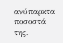ανύπαρκτα ποσοστά της.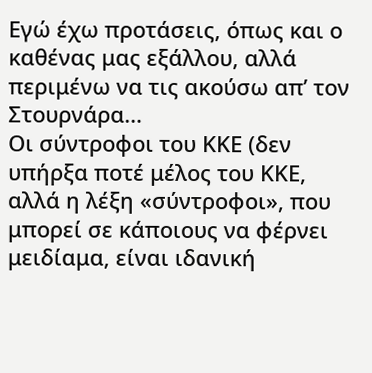Εγώ έχω προτάσεις, όπως και ο καθένας μας εξάλλου, αλλά περιμένω να τις ακούσω απ’ τον Στουρνάρα…
Οι σύντροφοι του ΚΚΕ (δεν υπήρξα ποτέ μέλος του ΚΚΕ, αλλά η λέξη «σύντροφοι», που μπορεί σε κάποιους να φέρνει μειδίαμα, είναι ιδανική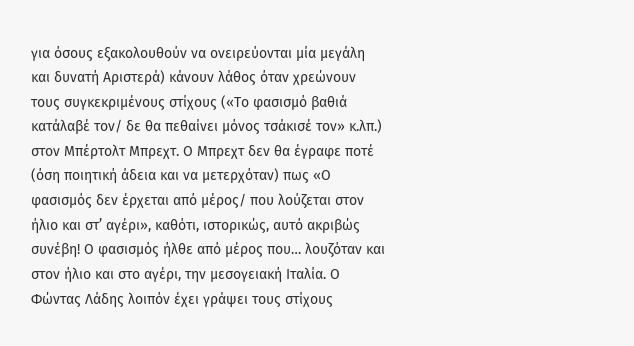για όσους εξακολουθούν να ονειρεύονται μία μεγάλη και δυνατή Αριστερά) κάνουν λάθος όταν χρεώνουν τους συγκεκριμένους στίχους («Το φασισμό βαθιά κατάλαβέ τον/ δε θα πεθαίνει μόνος τσάκισέ τον» κ.λπ.) στον Μπέρτολτ Μπρεχτ. Ο Μπρεχτ δεν θα έγραφε ποτέ (όση ποιητική άδεια και να μετερχόταν) πως «Ο φασισμός δεν έρχεται από μέρος/ που λούζεται στον ήλιο και στ’ αγέρι», καθότι, ιστορικώς, αυτό ακριβώς συνέβη! Ο φασισμός ήλθε από μέρος που… λουζόταν και στον ήλιο και στο αγέρι, την μεσογειακή Ιταλία. Ο Φώντας Λάδης λοιπόν έχει γράψει τους στίχους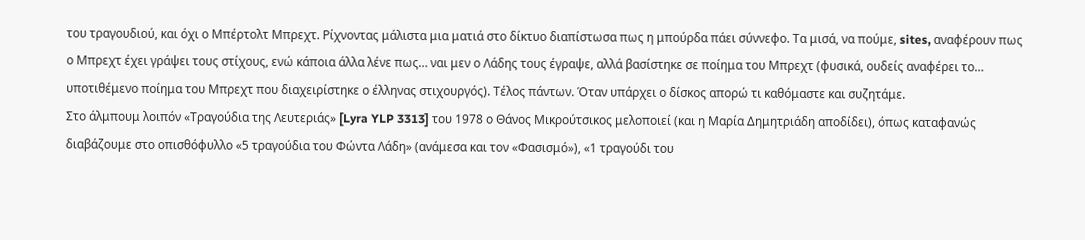του τραγουδιού, και όχι ο Μπέρτολτ Μπρεχτ. Ρίχνοντας μάλιστα μια ματιά στο δίκτυο διαπίστωσα πως η μπούρδα πάει σύννεφο. Τα μισά, να πούμε, sites, αναφέρουν πως ο Μπρεχτ έχει γράψει τους στίχους, ενώ κάποια άλλα λένε πως… ναι μεν ο Λάδης τους έγραψε, αλλά βασίστηκε σε ποίημα του Μπρεχτ (φυσικά, ουδείς αναφέρει το… υποτιθέμενο ποίημα του Μπρεχτ που διαχειρίστηκε ο έλληνας στιχουργός). Τέλος πάντων. Όταν υπάρχει ο δίσκος απορώ τι καθόμαστε και συζητάμε.
Στο άλμπουμ λοιπόν «Τραγούδια της Λευτεριάς» [Lyra YLP 3313] του 1978 ο Θάνος Μικρούτσικος μελοποιεί (και η Μαρία Δημητριάδη αποδίδει), όπως καταφανώς διαβάζουμε στο οπισθόφυλλο «5 τραγούδια του Φώντα Λάδη» (ανάμεσα και τον «Φασισμό»), «1 τραγούδι του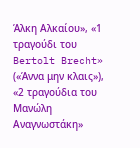Άλκη Αλκαίου», «1 τραγούδι του Bertolt Brecht» («Άννα μην κλαις»), «2 τραγούδια του Μανώλη Αναγνωστάκη»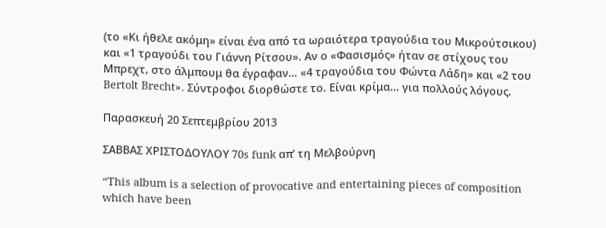(το «Κι ήθελε ακόμη» είναι ένα από τα ωραιότερα τραγούδια του Μικρούτσικου) και «1 τραγούδι του Γιάννη Ρίτσου». Αν ο «Φασισμός» ήταν σε στίχους του Μπρεχτ, στο άλμπουμ θα έγραφαν… «4 τραγούδια του Φώντα Λάδη» και «2 του Bertolt Brecht». Σύντροφοι διορθώστε το. Είναι κρίμα… για πολλούς λόγους.

Παρασκευή 20 Σεπτεμβρίου 2013

ΣΑΒΒΑΣ ΧΡΙΣΤΟΔΟΥΛΟΥ 70s funk απ’ τη Μελβούρνη

“This album is a selection of provocative and entertaining pieces of composition which have been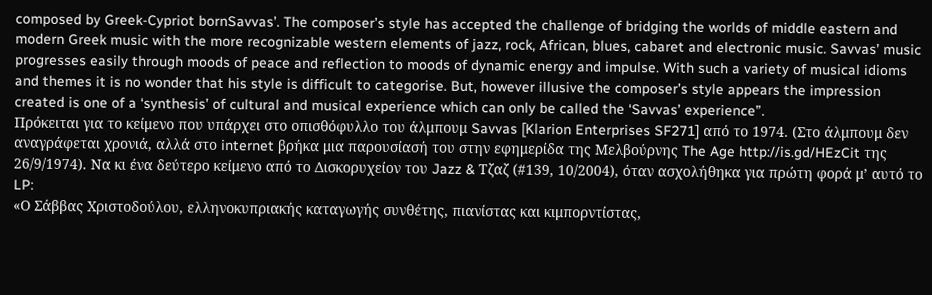composed by Greek-Cypriot bornSavvas’. The composer’s style has accepted the challenge of bridging the worlds of middle eastern and modern Greek music with the more recognizable western elements of jazz, rock, African, blues, cabaret and electronic music. Savvas’ music progresses easily through moods of peace and reflection to moods of dynamic energy and impulse. With such a variety of musical idioms and themes it is no wonder that his style is difficult to categorise. But, however illusive the composer’s style appears the impression created is one of a ‘synthesis’ of cultural and musical experience which can only be called the ‘Savvas’ experience”.
Πρόκειται για το κείμενο που υπάρχει στο οπισθόφυλλο του άλμπουμ Savvas [Klarion Enterprises SF271] από το 1974. (Στο άλμπουμ δεν αναγράφεται χρονιά, αλλά στο internet βρήκα μια παρουσίασή του στην εφημερίδα της Μελβούρνης The Age http://is.gd/HEzCit της 26/9/1974). Να κι ένα δεύτερο κείμενο από το Δισκορυχείον του Jazz & Τζαζ (#139, 10/2004), όταν ασχολήθηκα για πρώτη φορά μ’ αυτό το LP:
«Ο Σάββας Χριστοδούλου, ελληνοκυπριακής καταγωγής συνθέτης, πιανίστας και κιμπορντίστας,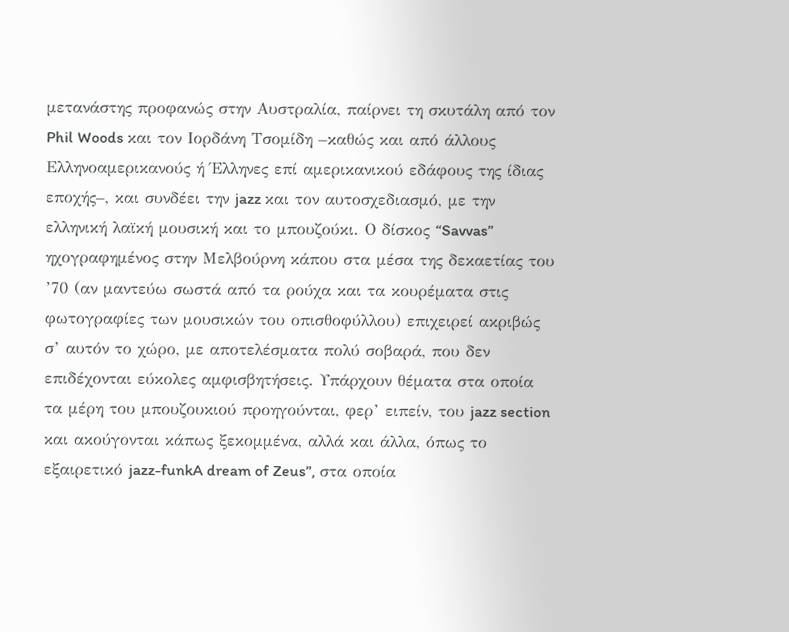μετανάστης προφανώς στην Αυστραλία, παίρνει τη σκυτάλη από τον Phil Woods και τον Ιορδάνη Τσομίδη –καθώς και από άλλους Ελληνοαμερικανούς ή Έλληνες επί αμερικανικού εδάφους της ίδιας εποχής–, και συνδέει την jazz και τον αυτοσχεδιασμό, με την ελληνική λαϊκή μουσική και το μπουζούκι. Ο δίσκος “Savvas” ηχογραφημένος στην Μελβούρνη κάπου στα μέσα της δεκαετίας του ’70 (αν μαντεύω σωστά από τα ρούχα και τα κουρέματα στις φωτογραφίες των μουσικών του οπισθοφύλλου) επιχειρεί ακριβώς σ’ αυτόν το χώρο, με αποτελέσματα πολύ σοβαρά, που δεν επιδέχονται εύκολες αμφισβητήσεις. Υπάρχουν θέματα στα οποία τα μέρη του μπουζουκιού προηγούνται, φερ’ ειπείν, του jazz section και ακούγονται κάπως ξεκομμένα, αλλά και άλλα, όπως το εξαιρετικό jazz-funkA dream of Zeus”, στα οποία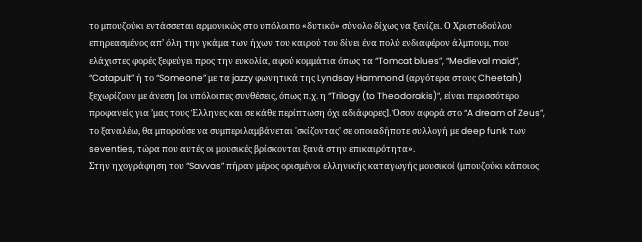το μπουζούκι εντάσσεται αρμονικώς στο υπόλοιπο «δυτικό» σύνολο δίχως να ξενίζει. Ο Χριστοδούλου επηρεασμένος απ’ όλη την γκάμα των ήχων του καιρού του δίνει ένα πολύ ενδιαφέρον άλμπουμ, που ελάχιστες φορές ξεφεύγει προς την ευκολία, αφού κομμάτια όπως τα “Tomcat blues”, “Medieval maid”, “Catapult” ή το “Someone” με τα jazzy φωνητικά της Lyndsay Hammond (αργότερα στους Cheetah) ξεχωρίζουν με άνεση [οι υπόλοιπες συνθέσεις, όπως π.χ. η “Trilogy (to Theodorakis)”, είναι περισσότερο προφανείς για ’μας τους Έλληνες και σε κάθε περίπτωση όχι αδιάφορες]. Όσον αφορά στο “A dream of Zeus”, το ξαναλέω, θα μπορούσε να συμπεριλαμβάνεται 'σκίζοντας' σε οποιαδήποτε συλλογή με deep funk των seventies, τώρα που αυτές οι μουσικές βρίσκονται ξανά στην επικαιρότητα».
Στην ηχογράφηση του “Savvas” πήραν μέρος ορισμένοι ελληνικής καταγωγής μουσικοί (μπουζούκι κάποιος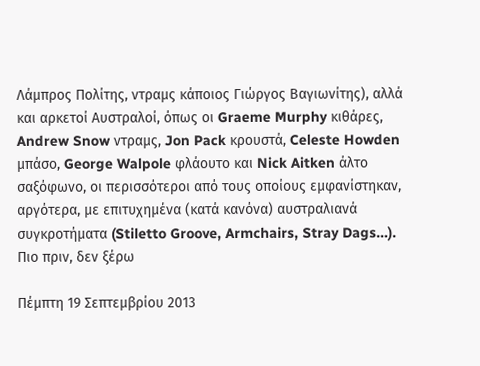Λάμπρος Πολίτης, ντραμς κάποιος Γιώργος Βαγιωνίτης), αλλά και αρκετοί Αυστραλοί, όπως οι Graeme Murphy κιθάρες, Andrew Snow ντραμς, Jon Pack κρουστά, Celeste Howden μπάσο, George Walpole φλάουτο και Nick Aitken άλτο σαξόφωνο, οι περισσότεροι από τους οποίους εμφανίστηκαν, αργότερα, με επιτυχημένα (κατά κανόνα) αυστραλιανά συγκροτήματα (Stiletto Groove, Armchairs, Stray Dags…). Πιο πριν, δεν ξέρω

Πέμπτη 19 Σεπτεμβρίου 2013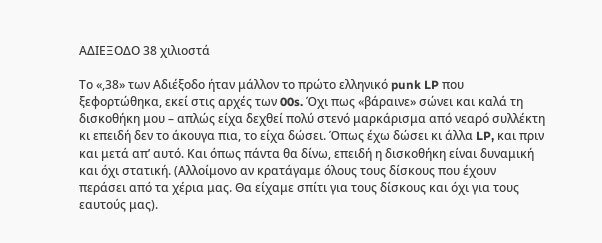ΑΔΙΕΞΟΔΟ 38 χιλιοστά

Το «,38» των Αδιέξοδο ήταν μάλλον το πρώτο ελληνικό punk LP που ξεφορτώθηκα, εκεί στις αρχές των 00s. Όχι πως «βάραινε» σώνει και καλά τη δισκοθήκη μου – απλώς είχα δεχθεί πολύ στενό μαρκάρισμα από νεαρό συλλέκτη κι επειδή δεν το άκουγα πια, το είχα δώσει. Όπως έχω δώσει κι άλλα LP, και πριν και μετά απ’ αυτό. Και όπως πάντα θα δίνω, επειδή η δισκοθήκη είναι δυναμική και όχι στατική. (Αλλοίμονο αν κρατάγαμε όλους τους δίσκους που έχουν περάσει από τα χέρια μας. Θα είχαμε σπίτι για τους δίσκους και όχι για τους εαυτούς μας).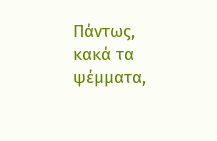Πάντως, κακά τα ψέμματα,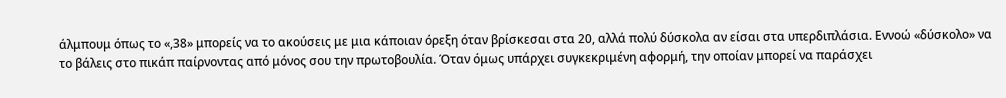άλμπουμ όπως το «,38» μπορείς να το ακούσεις με μια κάποιαν όρεξη όταν βρίσκεσαι στα 20, αλλά πολύ δύσκολα αν είσαι στα υπερδιπλάσια. Εννοώ «δύσκολο» να το βάλεις στο πικάπ παίρνοντας από μόνος σου την πρωτοβουλία. Όταν όμως υπάρχει συγκεκριμένη αφορμή, την οποίαν μπορεί να παράσχει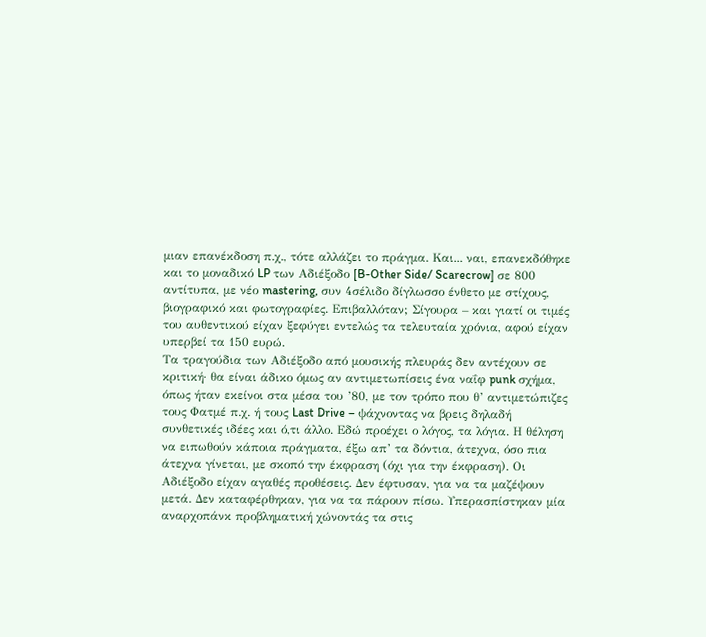μιαν επανέκδοση π.χ., τότε αλλάζει το πράγμα. Και... ναι, επανεκδόθηκε και το μοναδικό LP των Αδιέξοδο [B-Other Side/ Scarecrow] σε 800 αντίτυπα, με νέο mastering, συν 4σέλιδο δίγλωσσο ένθετο με στίχους, βιογραφικό και φωτογραφίες. Επιβαλλόταν; Σίγουρα – και γιατί οι τιμές του αυθεντικού είχαν ξεφύγει εντελώς τα τελευταία χρόνια, αφού είχαν υπερβεί τα 150 ευρώ.
Τα τραγούδια των Αδιέξοδο από μουσικής πλευράς δεν αντέχουν σε κριτική· θα είναι άδικο όμως αν αντιμετωπίσεις ένα ναΐφ punk σχήμα, όπως ήταν εκείνοι στα μέσα του ’80, με τον τρόπο που θ’ αντιμετώπιζες τους Φατμέ π.χ. ή τους Last Drive – ψάχνοντας να βρεις δηλαδή συνθετικές ιδέες και ό,τι άλλο. Εδώ προέχει ο λόγος, τα λόγια. Η θέληση να ειπωθούν κάποια πράγματα, έξω απ’ τα δόντια, άτεχνα, όσο πια άτεχνα γίνεται, με σκοπό την έκφραση (όχι για την έκφραση). Οι Αδιέξοδο είχαν αγαθές προθέσεις. Δεν έφτυσαν, για να τα μαζέψουν μετά. Δεν καταφέρθηκαν, για να τα πάρουν πίσω. Υπερασπίστηκαν μία αναρχοπάνκ προβληματική χώνοντάς τα στις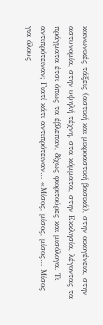κοινωνικές τάξεις (αστική και μικροαστική βασικά), στην οικογένεια, στην αστυνομία, στην υψηλή τέχνη, στα κόμματα, στην Εκκλησία, λέγοντας τα πράγματα έτσι όπως τα έβλεπαν, δίχως φιοριτούρες και μισόλογα. Τι αντιπρότειναν; Γιατί κάτι αντιπρότειναν… «Μίσος, μίσος, μίσος… Μίσος για όλους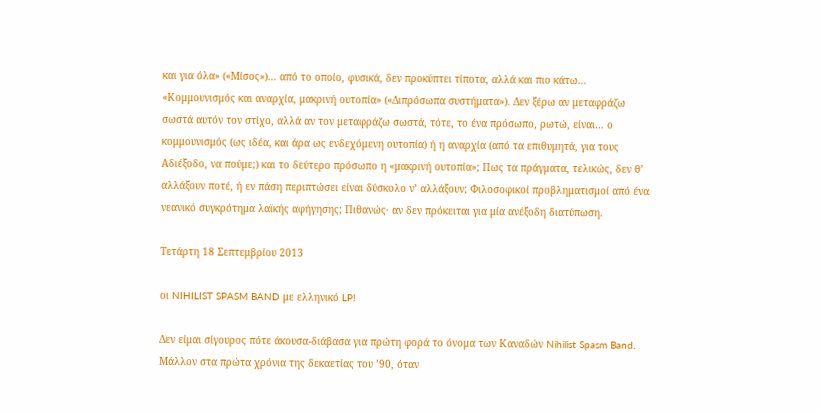και για όλα» («Μίσος»)… από το οποίο, φυσικά, δεν προκύπτει τίποτα, αλλά και πιο κάτω… «Κομμουνισμός και αναρχία, μακρινή ουτοπία» («Διπρόσωπα συστήματα»). Δεν ξέρω αν μεταφράζω σωστά αυτόν τον στίχο, αλλά αν τον μεταφράζω σωστά, τότε, το ένα πρόσωπο, ρωτώ, είναι… ο κομμουνισμός (ως ιδέα, και άρα ως ενδεχόμενη ουτοπία) ή η αναρχία (από τα επιθυμητά, για τους Αδιέξοδο, να πούμε;) και το δεύτερο πρόσωπο η «μακρινή ουτοπία»; Πως τα πράγματα, τελικώς, δεν θ’ αλλάξουν ποτέ, ή εν πάση περιπτώσει είναι δύσκολο ν’ αλλάξουν; Φιλοσοφικοί προβληματισμοί από ένα νεανικό συγκρότημα λαϊκής αφήγησης; Πιθανώς· αν δεν πρόκειται για μία ανέξοδη διατύπωση.

Τετάρτη 18 Σεπτεμβρίου 2013

οι NIHILIST SPASM BAND με ελληνικό LP!

Δεν είμαι σίγουρος πότε άκουσα-διάβασα για πρώτη φορά το όνομα των Καναδών Nihilist Spasm Band. Μάλλον στα πρώτα χρόνια της δεκαετίας του ’90, όταν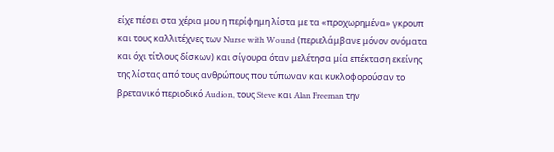είχε πέσει στα χέρια μου η περίφημη λίστα με τα «προχωρημένα» γκρουπ και τους καλλιτέχνες των Nurse with Wound (περιελάμβανε μόνον ονόματα και όχι τίτλους δίσκων) και σίγουρα όταν μελέτησα μία επέκταση εκείνης της λίστας από τους ανθρώπους που τύπωναν και κυκλοφορούσαν το βρετανικό περιοδικό Audion, τους Steve και Alan Freeman την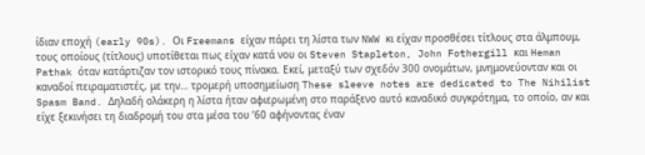ίδιαν εποχή (early 90s). Οι Freemans είχαν πάρει τη λίστα των NWW κι είχαν προσθέσει τίτλους στα άλμπουμ, τους οποίους (τίτλους) υποτίθεται πως είχαν κατά νου οι Steven Stapleton, John Fothergill και Heman Pathak όταν κατάρτιζαν τον ιστορικό τους πίνακα. Εκεί, μεταξύ των σχεδόν 300 ονομάτων, μνημονεύονταν και οι καναδοί πειραματιστές, με την… τρομερή υποσημείωση These sleeve notes are dedicated to The Nihilist Spasm Band. Δηλαδή ολάκερη η λίστα ήταν αφιερωμένη στο παράξενο αυτό καναδικό συγκρότημα, το οποίο, αν και είχε ξεκινήσει τη διαδρομή του στα μέσα του ’60 αφήνοντας έναν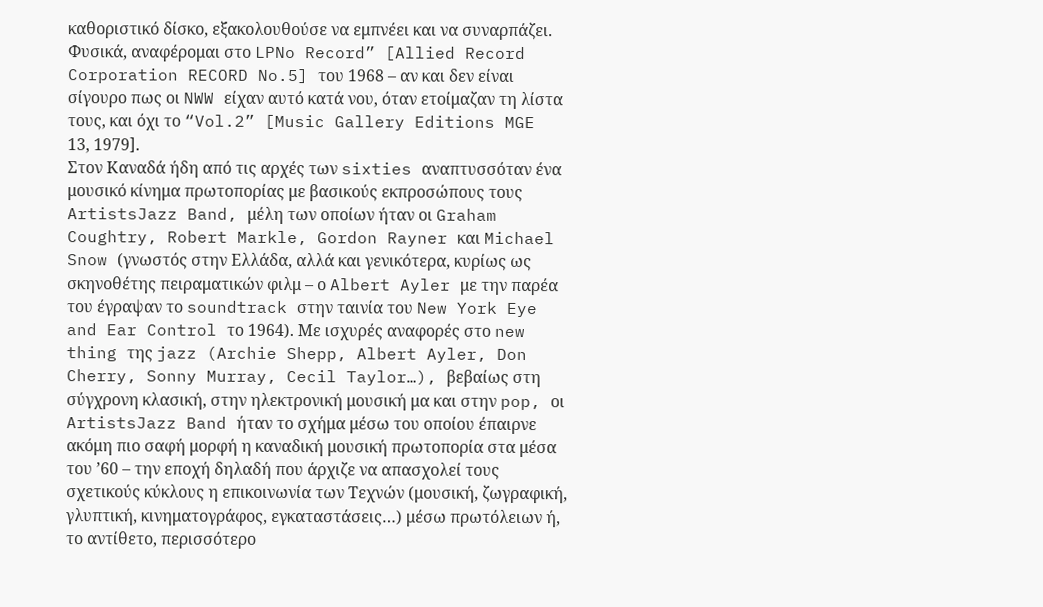καθοριστικό δίσκο, εξακολουθούσε να εμπνέει και να συναρπάζει. Φυσικά, αναφέρομαι στο LPNo Record” [Allied Record Corporation RECORD No.5] του 1968 – αν και δεν είναι σίγουρο πως οι NWW είχαν αυτό κατά νου, όταν ετοίμαζαν τη λίστα τους, και όχι το “Vol.2” [Music Gallery Editions MGE 13, 1979].
Στον Καναδά ήδη από τις αρχές των sixties αναπτυσσόταν ένα μουσικό κίνημα πρωτοπορίας με βασικούς εκπροσώπους τους ArtistsJazz Band, μέλη των οποίων ήταν οι Graham Coughtry, Robert Markle, Gordon Rayner και Michael Snow (γνωστός στην Ελλάδα, αλλά και γενικότερα, κυρίως ως σκηνοθέτης πειραματικών φιλμ – ο Albert Ayler με την παρέα του έγραψαν το soundtrack στην ταινία του New York Eye and Ear Control το 1964). Με ισχυρές αναφορές στο new thing της jazz (Archie Shepp, Albert Ayler, Don Cherry, Sonny Murray, Cecil Taylor…), βεβαίως στη σύγχρονη κλασική, στην ηλεκτρονική μουσική μα και στην pop, οι ArtistsJazz Band ήταν το σχήμα μέσω του οποίου έπαιρνε ακόμη πιο σαφή μορφή η καναδική μουσική πρωτοπορία στα μέσα του ’60 – την εποχή δηλαδή που άρχιζε να απασχολεί τους σχετικούς κύκλους η επικοινωνία των Τεχνών (μουσική, ζωγραφική, γλυπτική, κινηματογράφος, εγκαταστάσεις…) μέσω πρωτόλειων ή, το αντίθετο, περισσότερο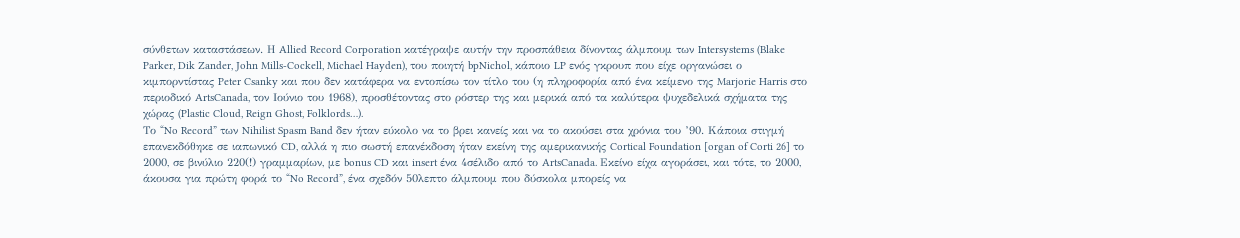σύνθετων καταστάσεων. Η Allied Record Corporation κατέγραψε αυτήν την προσπάθεια δίνοντας άλμπουμ των Intersystems (Blake Parker, Dik Zander, John Mills-Cockell, Michael Hayden), του ποιητή bpNichol, κάποιο LP ενός γκρουπ που είχε οργανώσει ο κιμπορντίστας Peter Csanky και που δεν κατάφερα να εντοπίσω τον τίτλο του (η πληροφορία από ένα κείμενο της Marjorie Harris στο περιοδικό ArtsCanada, τον Ιούνιο του 1968), προσθέτοντας στο ρόστερ της και μερικά από τα καλύτερα ψυχεδελικά σχήματα της χώρας (Plastic Cloud, Reign Ghost, Folklords…).
Το “No Record” των Nihilist Spasm Band δεν ήταν εύκολο να το βρει κανείς και να το ακούσει στα χρόνια του ’90. Κάποια στιγμή επανεκδόθηκε σε ιαπωνικό CD, αλλά η πιο σωστή επανέκδοση ήταν εκείνη της αμερικανικής Cortical Foundation [organ of Corti 26] το 2000, σε βινύλιο 220(!) γραμμαρίων, με bonus CD και insert ένα 4σέλιδο από το ArtsCanada. Εκείνο είχα αγοράσει, και τότε, το 2000, άκουσα για πρώτη φορά το “No Record”, ένα σχεδόν 50λεπτο άλμπουμ που δύσκολα μπορείς να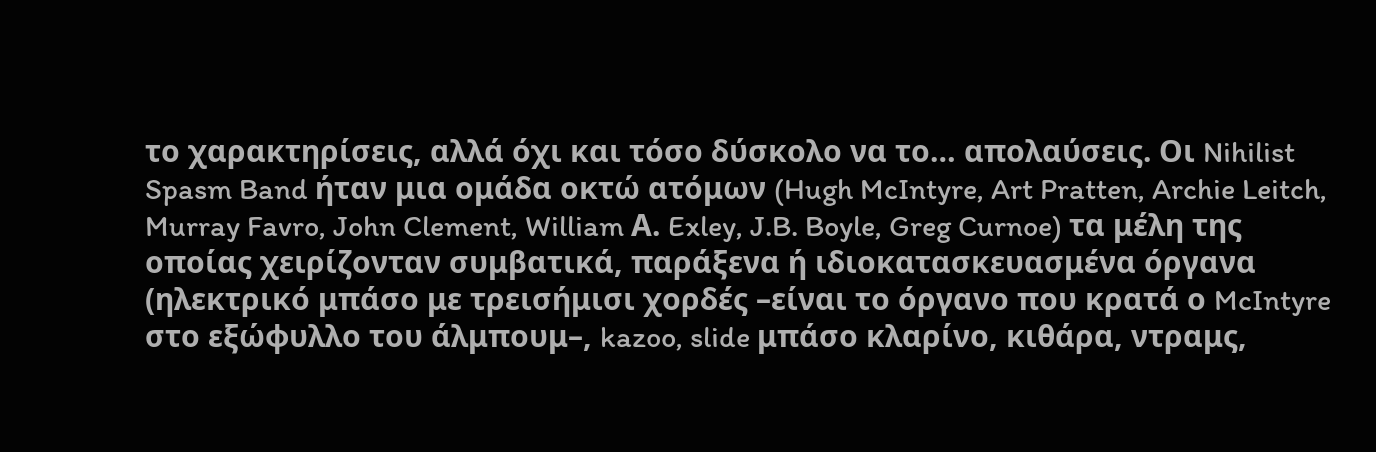το χαρακτηρίσεις, αλλά όχι και τόσο δύσκολο να το… απολαύσεις. Οι Nihilist Spasm Band ήταν μια ομάδα οκτώ ατόμων (Hugh McIntyre, Art Pratten, Archie Leitch, Murray Favro, John Clement, William Α. Exley, J.B. Boyle, Greg Curnoe) τα μέλη της οποίας χειρίζονταν συμβατικά, παράξενα ή ιδιοκατασκευασμένα όργανα (ηλεκτρικό μπάσο με τρεισήμισι χορδές –είναι το όργανο που κρατά ο McIntyre στο εξώφυλλο του άλμπουμ–, kazoo, slide μπάσο κλαρίνο, κιθάρα, ντραμς,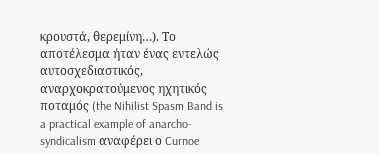κρουστά, θερεμίνη…). Το αποτέλεσμα ήταν ένας εντελώς αυτοσχεδιαστικός, αναρχοκρατούμενος ηχητικός ποταμός (the Nihilist Spasm Band is a practical example of anarcho-syndicalism αναφέρει ο Curnoe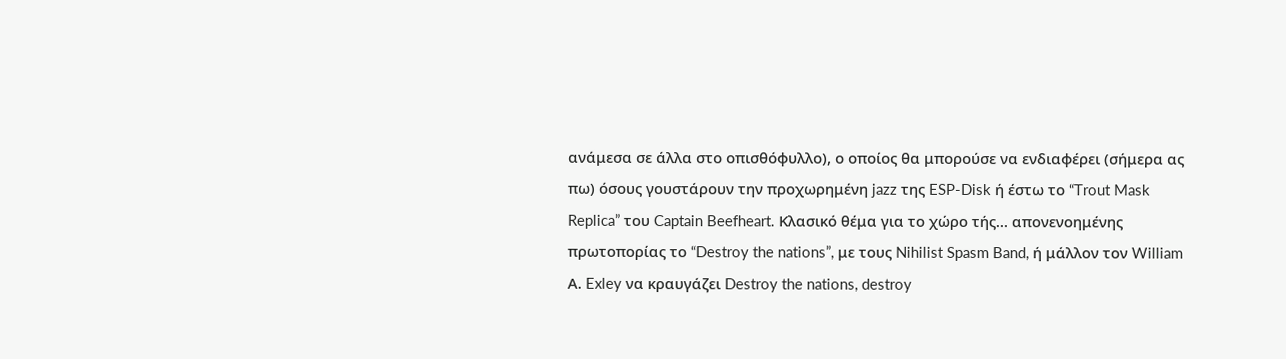ανάμεσα σε άλλα στο οπισθόφυλλο), ο οποίος θα μπορούσε να ενδιαφέρει (σήμερα ας πω) όσους γουστάρουν την προχωρημένη jazz της ESP-Disk ή έστω το “Trout Mask Replica” του Captain Beefheart. Κλασικό θέμα για το χώρο τής… απονενοημένης πρωτοπορίας το “Destroy the nations”, με τους Nihilist Spasm Band, ή μάλλον τον William Α. Exley να κραυγάζει Destroy the nations, destroy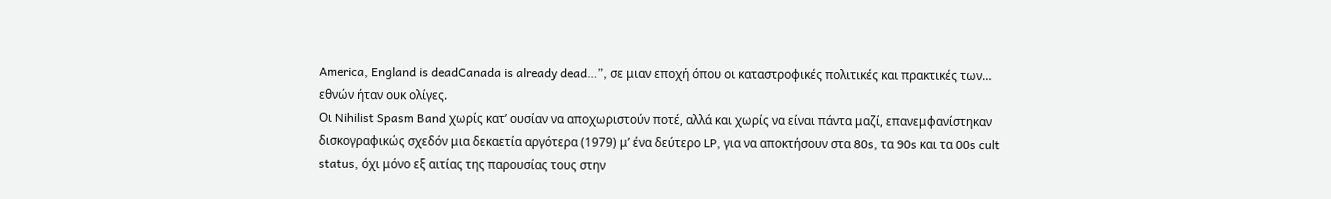America, England is deadCanada is already dead…”, σε μιαν εποχή όπου οι καταστροφικές πολιτικές και πρακτικές των… εθνών ήταν ουκ ολίγες.
Οι Nihilist Spasm Band χωρίς κατ’ ουσίαν να αποχωριστούν ποτέ, αλλά και χωρίς να είναι πάντα μαζί, επανεμφανίστηκαν δισκογραφικώς σχεδόν μια δεκαετία αργότερα (1979) μ’ ένα δεύτερο LP, για να αποκτήσουν στα 80s, τα 90s και τα 00s cult status, όχι μόνο εξ αιτίας της παρουσίας τους στην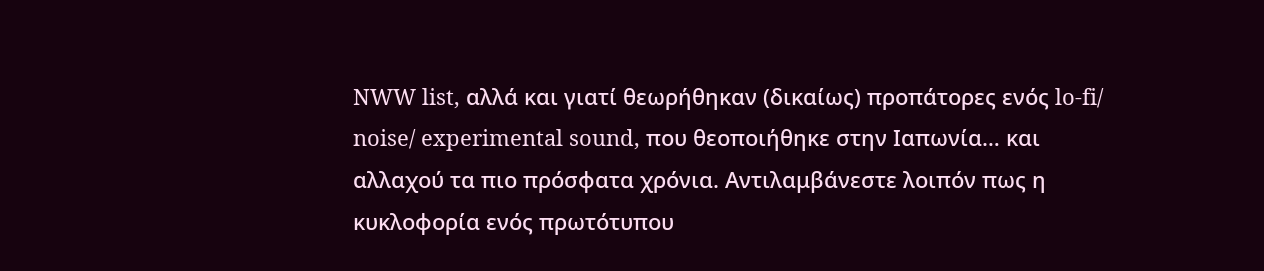NWW list, αλλά και γιατί θεωρήθηκαν (δικαίως) προπάτορες ενός lo-fi/ noise/ experimental sound, που θεοποιήθηκε στην Ιαπωνία… και αλλαχού τα πιο πρόσφατα χρόνια. Αντιλαμβάνεστε λοιπόν πως η κυκλοφορία ενός πρωτότυπου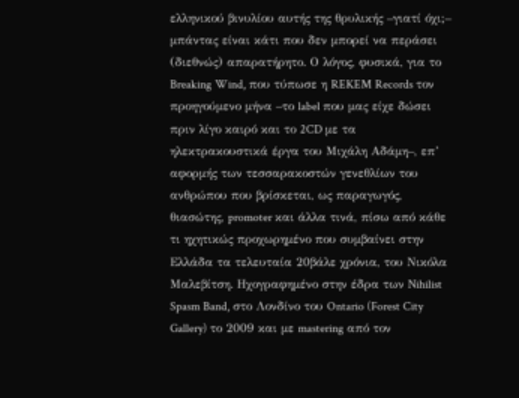ελληνικού βινυλίου αυτής της θρυλικής –γιατί όχι;– μπάντας είναι κάτι που δεν μπορεί να περάσει (διεθνώς) απαρατήρητο. Ο λόγος, φυσικά, για το Breaking Wind, που τύπωσε η REKEM Records τον προηγούμενο μήνα –το label που μας είχε δώσει πριν λίγο καιρό και το 2CD με τα ηλεκτρακουστικά έργα του Μιχάλη Αδάμη–, επ’ αφορμής των τεσσαρακοστών γενεθλίων του ανθρώπου που βρίσκεται, ως παραγωγός, θιασώτης, promoter και άλλα τινά, πίσω από κάθε τι ηχητικώς προχωρημένο που συμβαίνει στην Ελλάδα τα τελευταία 20βάλε χρόνια, του Νικόλα Μαλεβίτση. Ηχογραφημένο στην έδρα των Nihilist Spasm Band, στο Λονδίνο του Ontario (Forest City Gallery) το 2009 και με mastering από τον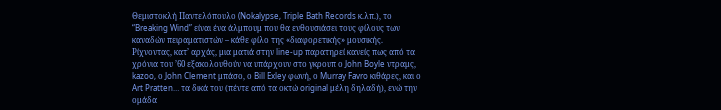Θεμιστοκλή Παντελόπουλο (Nokalypse, Triple Bath Records κ.λπ.), το “Breaking Wind” είναι ένα άλμπουμ που θα ενθουσιάσει τους φίλους των καναδών πειραματιστών – κάθε φίλο της «διαφορετικής» μουσικής.
Ρίχνοντας, κατ’ αρχάς, μια ματιά στην line-up παρατηρεί κανείς πως από τα χρόνια του ’60 εξακολουθούν να υπάρχουν στο γκρουπ ο John Boyle ντραμς, kazoo, ο John Clement μπάσο, ο Bill Exley φωνή, ο Murray Favro κιθάρες, και ο Art Pratten… τα δικά του (πέντε από τα οκτώ original μέλη δηλαδή), ενώ την ομάδα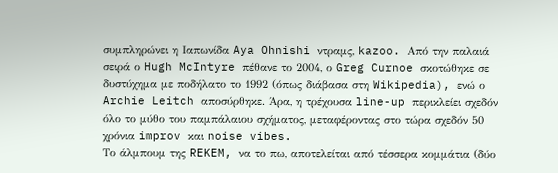συμπληρώνει η Ιαπωνίδα Aya Ohnishi ντραμς, kazoo. Από την παλαιά σειρά ο Hugh McIntyre πέθανε το 2004, ο Greg Curnoe σκοτώθηκε σε δυστύχημα με ποδήλατο το 1992 (όπως διάβασα στη Wikipedia), ενώ ο Archie Leitch αποσύρθηκε. Άρα, η τρέχουσα line-up περικλείει σχεδόν όλο το μύθο του παμπάλαιου σχήματος, μεταφέροντας στο τώρα σχεδόν 50 χρόνια improv και noise vibes.
Το άλμπουμ της REKEM, να το πω, αποτελείται από τέσσερα κομμάτια (δύο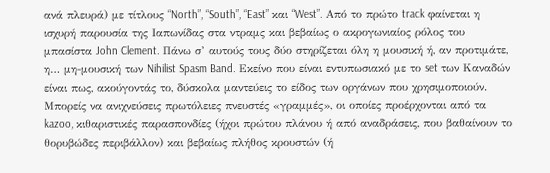ανά πλευρά) με τίτλους “North”, “South”, “East” και “West”. Από το πρώτο track φαίνεται η ισχυρή παρουσία της Ιαπωνίδας στα ντραμς και βεβαίως ο ακρογωνιαίος ρόλος του μπασίστα John Clement. Πάνω σ’ αυτούς τους δύο στηρίζεται όλη η μουσική ή, αν προτιμάτε, η… μη-μουσική των Nihilist Spasm Band. Εκείνο που είναι εντυπωσιακό με το set των Καναδών είναι πως, ακούγοντάς το, δύσκολα μαντεύεις το είδος των οργάνων που χρησιμοποιούν. Μπορείς να ανιχνεύσεις πρωτόλειες πνευστές «γραμμές», οι οποίες προέρχονται από τα kazoo, κιθαριστικές παρασπονδίες (ήχοι πρώτου πλάνου ή από αναδράσεις, που βαθαίνουν το θορυβώδες περιβάλλον) και βεβαίως πλήθος κρουστών (ή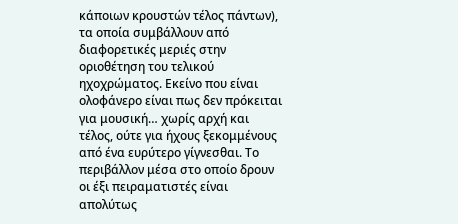κάποιων κρουστών τέλος πάντων), τα οποία συμβάλλουν από διαφορετικές μεριές στην οριοθέτηση του τελικού ηχοχρώματος. Εκείνο που είναι ολοφάνερο είναι πως δεν πρόκειται για μουσική… χωρίς αρχή και τέλος, ούτε για ήχους ξεκομμένους από ένα ευρύτερο γίγνεσθαι. Το περιβάλλον μέσα στο οποίο δρουν οι έξι πειραματιστές είναι απολύτως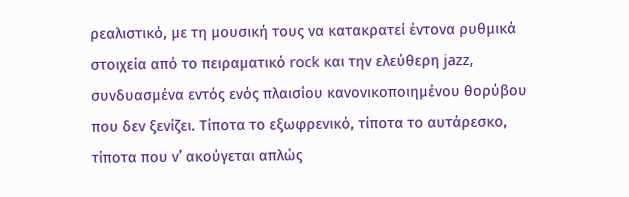ρεαλιστικό, με τη μουσική τους να κατακρατεί έντονα ρυθμικά στοιχεία από το πειραματικό rock και την ελεύθερη jazz, συνδυασμένα εντός ενός πλαισίου κανονικοποιημένου θορύβου που δεν ξενίζει. Τίποτα το εξωφρενικό, τίποτα το αυτάρεσκο, τίποτα που ν’ ακούγεται απλώς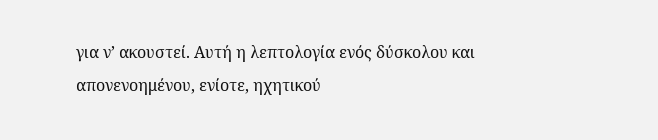για ν’ ακουστεί. Αυτή η λεπτολογία ενός δύσκολου και απονενοημένου, ενίοτε, ηχητικού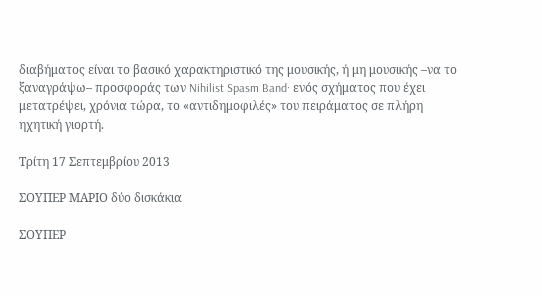διαβήματος είναι το βασικό χαρακτηριστικό της μουσικής, ή μη μουσικής –να το ξαναγράψω– προσφοράς των Nihilist Spasm Band· ενός σχήματος που έχει μετατρέψει, χρόνια τώρα, το «αντιδημοφιλές» του πειράματος σε πλήρη ηχητική γιορτή.

Τρίτη 17 Σεπτεμβρίου 2013

ΣΟΥΠΕΡ ΜΑΡΙΟ δύο δισκάκια

ΣΟΥΠΕΡ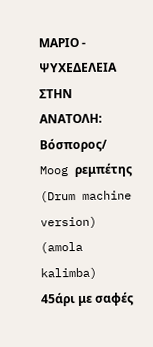ΜΑΡΙΟ - ΨΥΧΕΔΕΛΕΙΑ ΣΤΗΝ ΑΝΑΤΟΛΗ: Βόσπορος/ Moog ρεμπέτης (Drum machine version) (amola kalimba)
45άρι με σαφές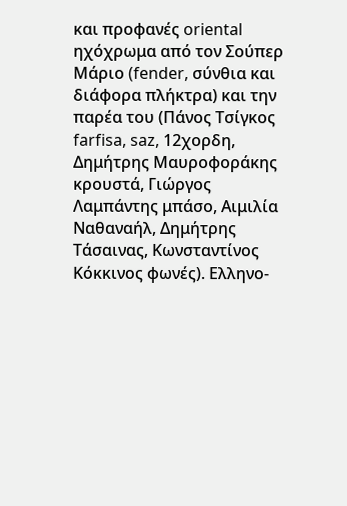και προφανές oriental ηχόχρωμα από τον Σούπερ Μάριο (fender, σύνθια και διάφορα πλήκτρα) και την παρέα του (Πάνος Τσίγκος farfisa, saz, 12χορδη, Δημήτρης Μαυροφοράκης κρουστά, Γιώργος Λαμπάντης μπάσο, Αιμιλία Ναθαναήλ, Δημήτρης Τάσαινας, Κωνσταντίνος Κόκκινος φωνές). Ελληνο-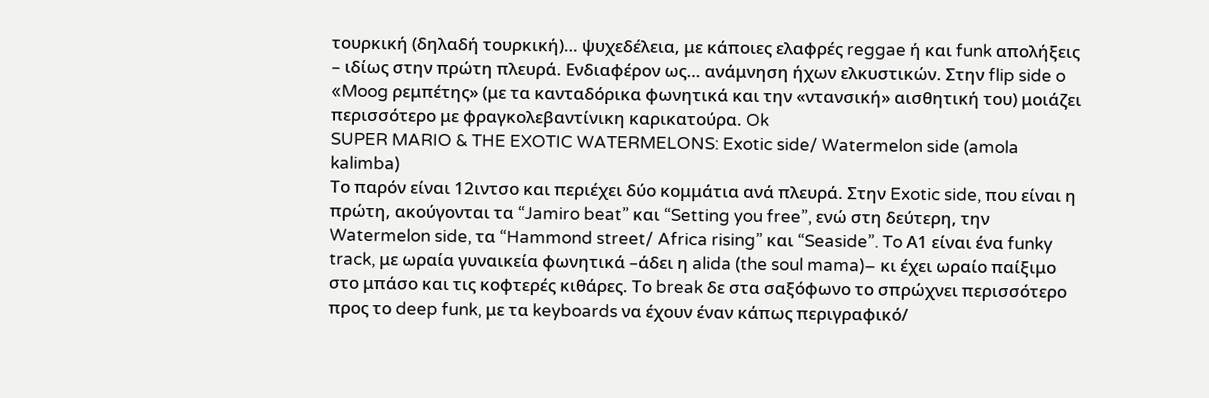τουρκική (δηλαδή τουρκική)… ψυχεδέλεια, με κάποιες ελαφρές reggae ή και funk απολήξεις – ιδίως στην πρώτη πλευρά. Ενδιαφέρον ως… ανάμνηση ήχων ελκυστικών. Στην flip side o «Moog ρεμπέτης» (με τα κανταδόρικα φωνητικά και την «ντανσική» αισθητική του) μοιάζει περισσότερο με φραγκολεβαντίνικη καρικατούρα. Ok
SUPER MARIO & THE EXOTIC WATERMELONS: Exotic side/ Watermelon side (amola kalimba)
Το παρόν είναι 12ιντσο και περιέχει δύο κομμάτια ανά πλευρά. Στην Exotic side, που είναι η πρώτη, ακούγονται τα “Jamiro beat” και “Setting you free”, ενώ στη δεύτερη, την Watermelon side, τα “Hammond street/ Africa rising” και “Seaside”. To Α1 είναι ένα funky track, με ωραία γυναικεία φωνητικά –άδει η alida (the soul mama)– κι έχει ωραίο παίξιμο στο μπάσο και τις κοφτερές κιθάρες. Το break δε στα σαξόφωνο το σπρώχνει περισσότερο προς το deep funk, με τα keyboards να έχουν έναν κάπως περιγραφικό/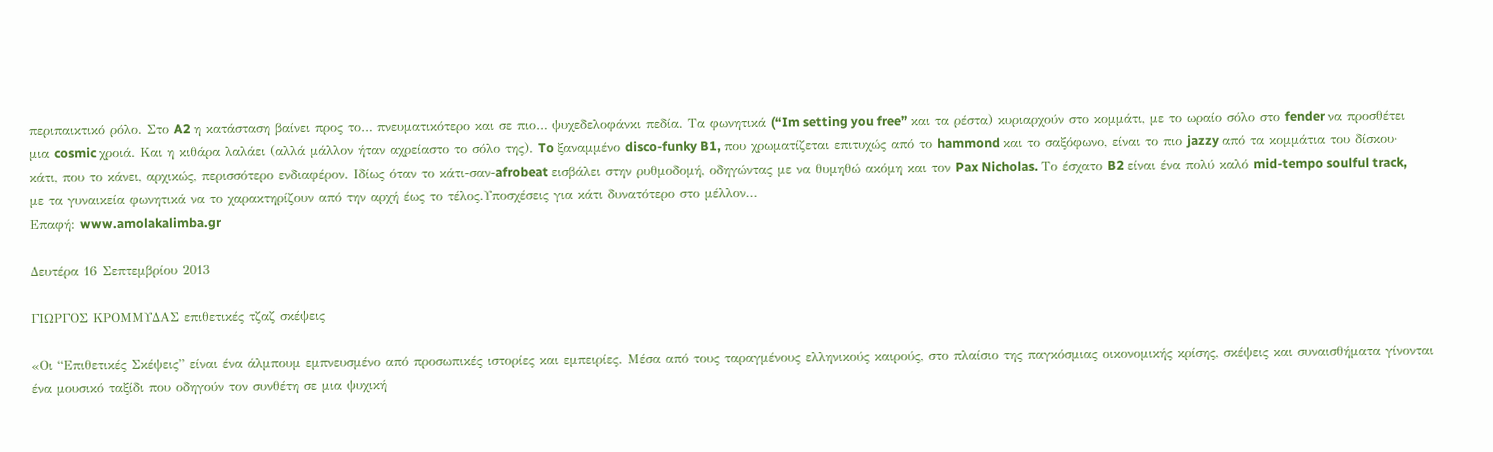περιπαικτικό ρόλο. Στο A2 η κατάσταση βαίνει προς το… πνευματικότερο και σε πιο… ψυχεδελοφάνκι πεδία. Τα φωνητικά (“Im setting you free” και τα ρέστα) κυριαρχούν στο κομμάτι, με το ωραίο σόλο στο fender να προσθέτει μια cosmic χροιά. Και η κιθάρα λαλάει (αλλά μάλλον ήταν αχρείαστο το σόλο της). To ξαναμμένο disco-funky B1, που χρωματίζεται επιτυχώς από το hammond και το σαξόφωνο, είναι το πιο jazzy από τα κομμάτια του δίσκου· κάτι, που το κάνει, αρχικώς, περισσότερο ενδιαφέρον. Ιδίως όταν το κάτι-σαν-afrobeat εισβάλει στην ρυθμοδομή, οδηγώντας με να θυμηθώ ακόμη και τον Pax Nicholas. Το έσχατο B2 είναι ένα πολύ καλό mid-tempo soulful track, με τα γυναικεία φωνητικά να το χαρακτηρίζουν από την αρχή έως το τέλος.Υποσχέσεις για κάτι δυνατότερο στο μέλλον...
Επαφή: www.amolakalimba.gr

Δευτέρα 16 Σεπτεμβρίου 2013

ΓΙΩΡΓΟΣ ΚΡΟΜΜΥΔΑΣ επιθετικές τζαζ σκέψεις

«Οι “Επιθετικές Σκέψεις” είναι ένα άλμπουμ εμπνευσμένο από προσωπικές ιστορίες και εμπειρίες. Μέσα από τους ταραγμένους ελληνικούς καιρούς, στο πλαίσιο της παγκόσμιας οικονομικής κρίσης, σκέψεις και συναισθήματα γίνονται ένα μουσικό ταξίδι που οδηγούν τον συνθέτη σε μια ψυχική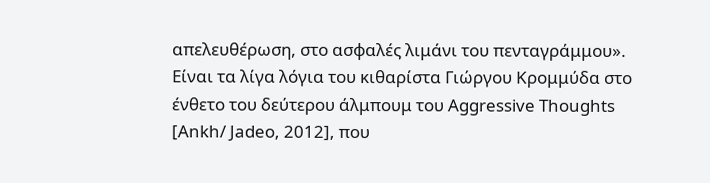απελευθέρωση, στο ασφαλές λιμάνι του πενταγράμμου».
Είναι τα λίγα λόγια του κιθαρίστα Γιώργου Κρομμύδα στο ένθετο του δεύτερου άλμπουμ του Aggressive Thoughts [Ankh/ Jadeo, 2012], που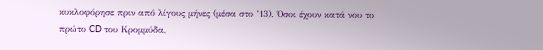κυκλοφόρησε πριν από λίγους μήνες (μέσα στο ’13). Όσοι έχουν κατά νου το πρώτο CD του Κρομμύδα,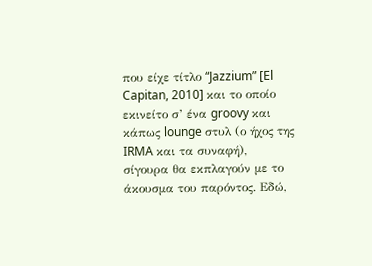που είχε τίτλο “Jazzium” [El Capitan, 2010] και το οποίο εκινείτο σ’ ένα groovy και κάπως lounge στυλ (ο ήχος της IRMA και τα συναφή), σίγουρα θα εκπλαγούν με το άκουσμα του παρόντος. Εδώ,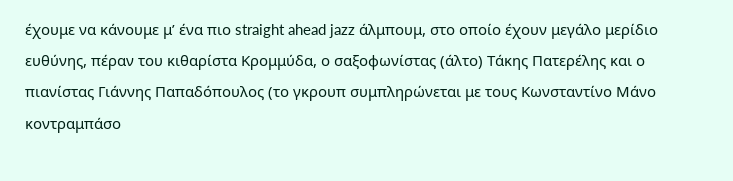έχουμε να κάνουμε μ’ ένα πιο straight ahead jazz άλμπουμ, στο οποίο έχουν μεγάλο μερίδιο ευθύνης, πέραν του κιθαρίστα Κρομμύδα, ο σαξοφωνίστας (άλτο) Τάκης Πατερέλης και ο πιανίστας Γιάννης Παπαδόπουλος (το γκρουπ συμπληρώνεται με τους Κωνσταντίνο Μάνο κοντραμπάσο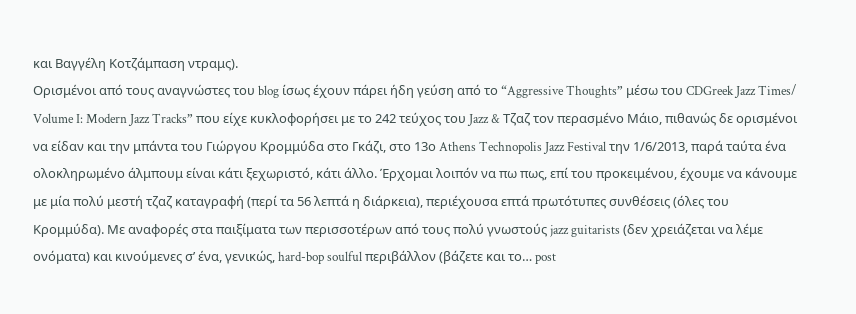και Βαγγέλη Κοτζάμπαση ντραμς).
Ορισμένοι από τους αναγνώστες του blog ίσως έχουν πάρει ήδη γεύση από το “Aggressive Thoughts” μέσω του CDGreek Jazz Times/ Volume I: Modern Jazz Tracks” που είχε κυκλοφορήσει με το 242 τεύχος του Jazz & Τζαζ τον περασμένο Μάιο, πιθανώς δε ορισμένοι να είδαν και την μπάντα του Γιώργου Κρομμύδα στο Γκάζι, στο 13ο Athens Technopolis Jazz Festival την 1/6/2013, παρά ταύτα ένα ολοκληρωμένο άλμπουμ είναι κάτι ξεχωριστό, κάτι άλλο. Έρχομαι λοιπόν να πω πως, επί του προκειμένου, έχουμε να κάνουμε με μία πολύ μεστή τζαζ καταγραφή (περί τα 56 λεπτά η διάρκεια), περιέχουσα επτά πρωτότυπες συνθέσεις (όλες του Κρομμύδα). Με αναφορές στα παιξίματα των περισσοτέρων από τους πολύ γνωστούς jazz guitarists (δεν χρειάζεται να λέμε ονόματα) και κινούμενες σ’ ένα, γενικώς, hard-bop soulful περιβάλλον (βάζετε και το… post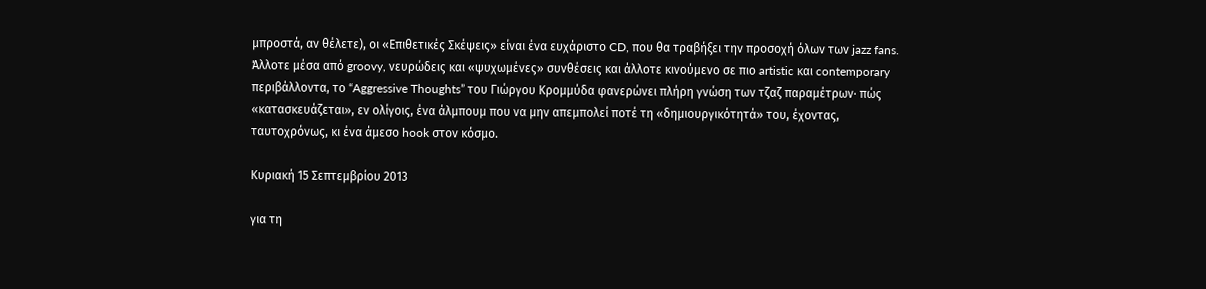μπροστά, αν θέλετε), οι «Επιθετικές Σκέψεις» είναι ένα ευχάριστο CD, που θα τραβήξει την προσοχή όλων των jazz fans. Άλλοτε μέσα από groovy, νευρώδεις και «ψυχωμένες» συνθέσεις και άλλοτε κινούμενο σε πιο artistic και contemporary περιβάλλοντα, το “Aggressive Thoughts” του Γιώργου Κρομμύδα φανερώνει πλήρη γνώση των τζαζ παραμέτρων· πώς «κατασκευάζεται», εν ολίγοις, ένα άλμπουμ που να μην απεμπολεί ποτέ τη «δημιουργικότητά» του, έχοντας, ταυτοχρόνως, κι ένα άμεσο hook στον κόσμο.

Κυριακή 15 Σεπτεμβρίου 2013

για τη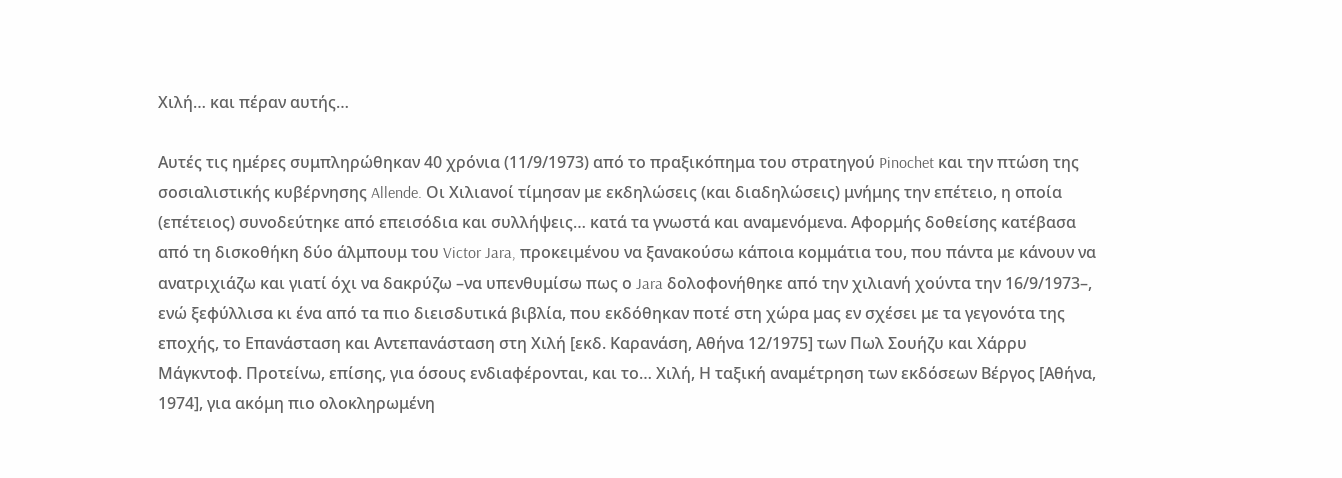Χιλή… και πέραν αυτής…

Αυτές τις ημέρες συμπληρώθηκαν 40 χρόνια (11/9/1973) από το πραξικόπημα του στρατηγού Pinochet και την πτώση της σοσιαλιστικής κυβέρνησης Allende. Οι Χιλιανοί τίμησαν με εκδηλώσεις (και διαδηλώσεις) μνήμης την επέτειο, η οποία (επέτειος) συνοδεύτηκε από επεισόδια και συλλήψεις… κατά τα γνωστά και αναμενόμενα. Αφορμής δοθείσης κατέβασα από τη δισκοθήκη δύο άλμπουμ του Victor Jara, προκειμένου να ξανακούσω κάποια κομμάτια του, που πάντα με κάνουν να ανατριχιάζω και γιατί όχι να δακρύζω –να υπενθυμίσω πως ο Jara δολοφονήθηκε από την χιλιανή χούντα την 16/9/1973–, ενώ ξεφύλλισα κι ένα από τα πιο διεισδυτικά βιβλία, που εκδόθηκαν ποτέ στη χώρα μας εν σχέσει με τα γεγονότα της εποχής, το Επανάσταση και Αντεπανάσταση στη Χιλή [εκδ. Καρανάση, Αθήνα 12/1975] των Πωλ Σουήζυ και Χάρρυ Μάγκντοφ. Προτείνω, επίσης, για όσους ενδιαφέρονται, και το… Χιλή, Η ταξική αναμέτρηση των εκδόσεων Βέργος [Αθήνα, 1974], για ακόμη πιο ολοκληρωμένη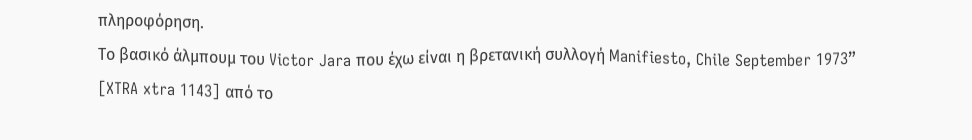πληροφόρηση.
Το βασικό άλμπουμ του Victor Jara που έχω είναι η βρετανική συλλογή Manifiesto, Chile September 1973” [XTRA xtra 1143] από το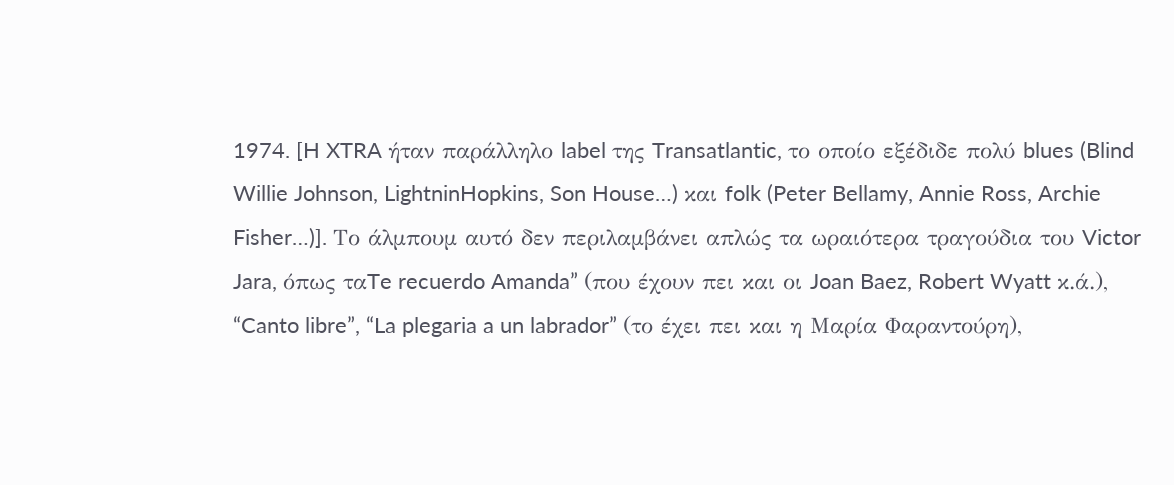1974. [H XTRA ήταν παράλληλο label της Transatlantic, το οποίο εξέδιδε πολύ blues (Blind Willie Johnson, LightninHopkins, Son House…) και folk (Peter Bellamy, Annie Ross, Archie Fisher…)]. Το άλμπουμ αυτό δεν περιλαμβάνει απλώς τα ωραιότερα τραγούδια του Victor Jara, όπως ταTe recuerdo Amanda” (που έχουν πει και οι Joan Baez, Robert Wyatt κ.ά.), “Canto libre”, “La plegaria a un labrador” (το έχει πει και η Μαρία Φαραντούρη),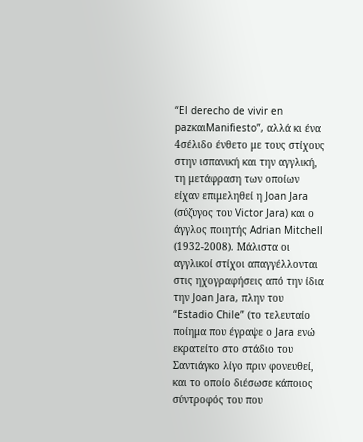“El derecho de vivir en pazκαιManifiesto”, αλλά κι ένα 4σέλιδο ένθετο με τους στίχους στην ισπανική και την αγγλική, τη μετάφραση των οποίων είχαν επιμεληθεί η Joan Jara (σύζυγος του Victor Jara) και ο άγγλος ποιητής Adrian Mitchell (1932-2008). Μάλιστα οι αγγλικοί στίχοι απαγγέλλονται στις ηχογραφήσεις από την ίδια την Joan Jara, πλην του “Estadio Chile” (το τελευταίο ποίημα που έγραψε ο Jara ενώ εκρατείτο στο στάδιο του Σαντιάγκο λίγο πριν φονευθεί, και το οποίο διέσωσε κάποιος σύντροφός του που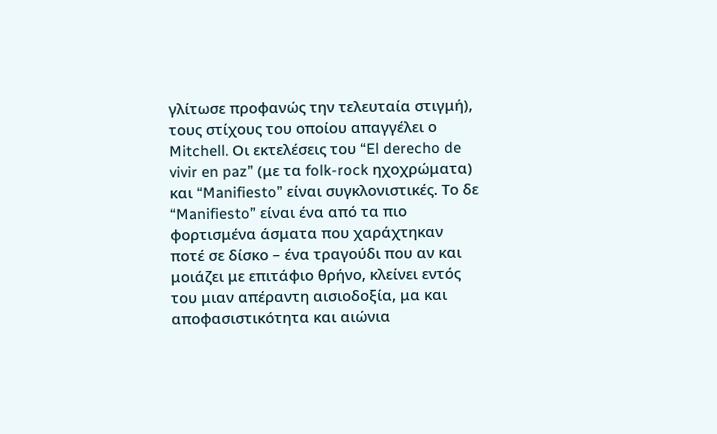γλίτωσε προφανώς την τελευταία στιγμή), τους στίχους του οποίου απαγγέλει ο Mitchell. Οι εκτελέσεις του “El derecho de vivir en paz” (με τα folk-rock ηχοχρώματα) και “Manifiesto” είναι συγκλονιστικές. Το δε “Manifiesto” είναι ένα από τα πιο φορτισμένα άσματα που χαράχτηκαν ποτέ σε δίσκο – ένα τραγούδι που αν και μοιάζει με επιτάφιο θρήνο, κλείνει εντός του μιαν απέραντη αισιοδοξία, μα και αποφασιστικότητα και αιώνια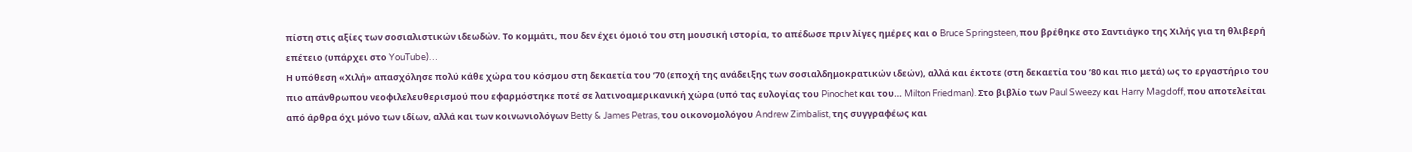πίστη στις αξίες των σοσιαλιστικών ιδεωδών. Το κομμάτι, που δεν έχει όμοιό του στη μουσική ιστορία, το απέδωσε πριν λίγες ημέρες και ο Bruce Springsteen, που βρέθηκε στo Σαντιάγκο της Χιλής για τη θλιβερή επέτειο (υπάρχει στο YouTube)…
Η υπόθεση «Χιλή» απασχόλησε πολύ κάθε χώρα του κόσμου στη δεκαετία του ’70 (εποχή της ανάδειξης των σοσιαλδημοκρατικών ιδεών), αλλά και έκτοτε (στη δεκαετία του ’80 και πιο μετά) ως το εργαστήριο του πιο απάνθρωπου νεοφιλελευθερισμού που εφαρμόστηκε ποτέ σε λατινοαμερικανική χώρα (υπό τας ευλογίας του Pinochet και του… Milton Friedman). Στο βιβλίο των Paul Sweezy και Harry Magdoff, που αποτελείται από άρθρα όχι μόνο των ιδίων, αλλά και των κοινωνιολόγων Betty & James Petras, του οικονομολόγου Andrew Zimbalist, της συγγραφέως και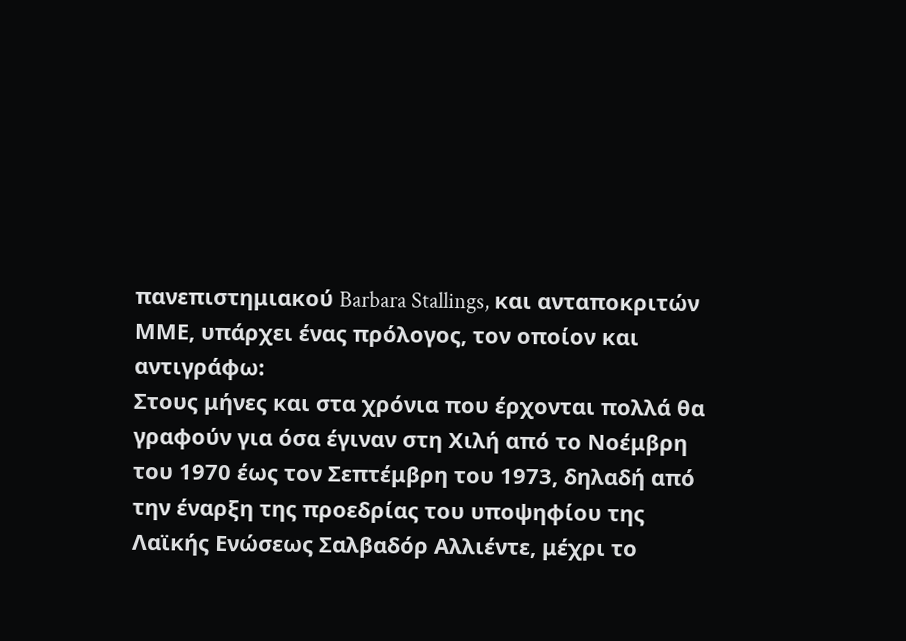πανεπιστημιακού Barbara Stallings, και ανταποκριτών ΜΜΕ, υπάρχει ένας πρόλογος, τον οποίον και αντιγράφω:
Στους μήνες και στα χρόνια που έρχονται πολλά θα γραφούν για όσα έγιναν στη Χιλή από το Νοέμβρη του 1970 έως τον Σεπτέμβρη του 1973, δηλαδή από την έναρξη της προεδρίας του υποψηφίου της Λαϊκής Ενώσεως Σαλβαδόρ Αλλιέντε, μέχρι το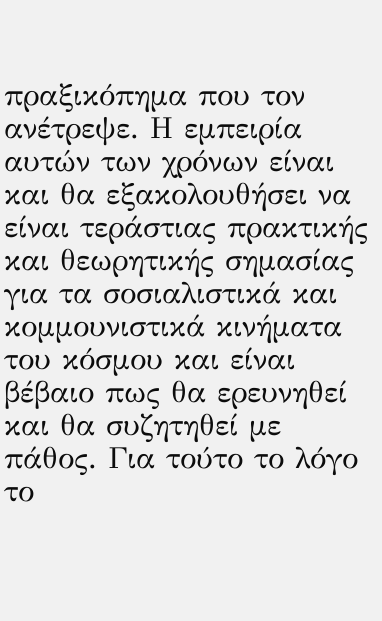πραξικόπημα που τον ανέτρεψε. Η εμπειρία αυτών των χρόνων είναι και θα εξακολουθήσει να είναι τεράστιας πρακτικής και θεωρητικής σημασίας για τα σοσιαλιστικά και κομμουνιστικά κινήματα του κόσμου και είναι βέβαιο πως θα ερευνηθεί και θα συζητηθεί με πάθος. Για τούτο το λόγο το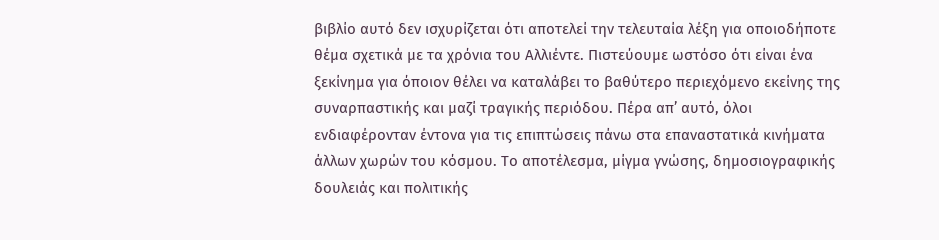βιβλίο αυτό δεν ισχυρίζεται ότι αποτελεί την τελευταία λέξη για οποιοδήποτε θέμα σχετικά με τα χρόνια του Αλλιέντε. Πιστεύουμε ωστόσο ότι είναι ένα ξεκίνημα για όποιον θέλει να καταλάβει το βαθύτερο περιεχόμενο εκείνης της συναρπαστικής και μαζί τραγικής περιόδου. Πέρα απ’ αυτό, όλοι ενδιαφέρονταν έντονα για τις επιπτώσεις πάνω στα επαναστατικά κινήματα άλλων χωρών του κόσμου. Το αποτέλεσμα, μίγμα γνώσης, δημοσιογραφικής δουλειάς και πολιτικής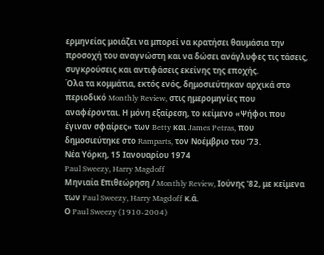ερμηνείας μοιάζει να μπορεί να κρατήσει θαυμάσια την προσοχή του αναγνώστη και να δώσει ανάγλυφες τις τάσεις, συγκρούσεις και αντιφάσεις εκείνης της εποχής.
Όλα τα κομμάτια, εκτός ενός, δημοσιεύτηκαν αρχικά στο περιοδικό Monthly Review, στις ημερομηνίες που αναφέρονται. Η μόνη εξαίρεση, το κείμενο «Ψήφοι που έγιναν σφαίρες» των Betty και James Petras, που δημοσιεύτηκε στο Ramparts, τον Νοέμβριο του ’73.
Νέα Υόρκη, 15 Ιανουαρίου 1974
Paul Sweezy, Harry Magdoff
Μηνιαία Επιθεώρηση / Monthly Review, Ιούνης '82, με κείμενα των Paul Sweezy, Harry Magdoff κ.ά.
Ο Paul Sweezy (1910-2004)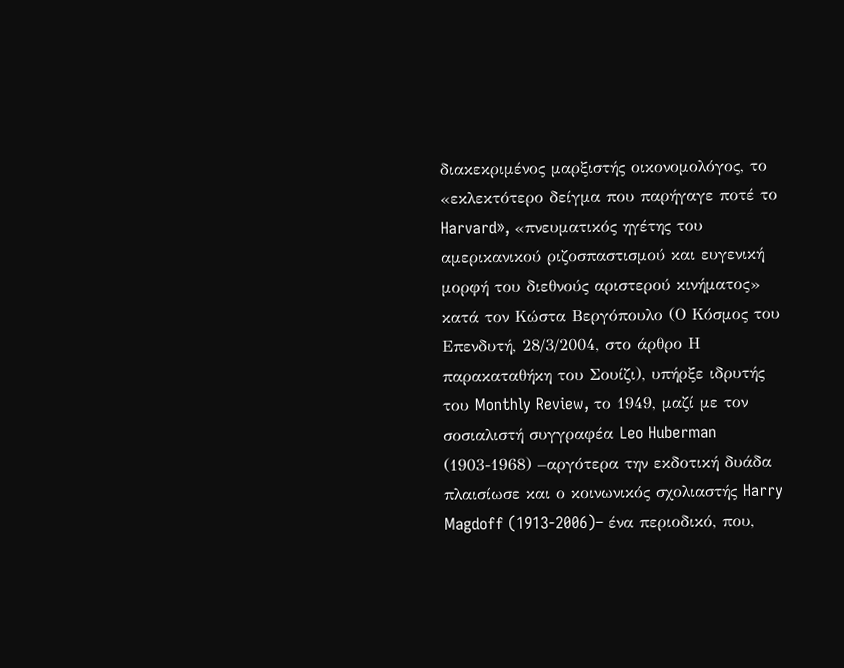διακεκριμένος μαρξιστής οικονομολόγος, το «εκλεκτότερο δείγμα που παρήγαγε ποτέ το Harvard», «πνευματικός ηγέτης του αμερικανικού ριζοσπαστισμού και ευγενική μορφή του διεθνούς αριστερού κινήματος» κατά τον Κώστα Βεργόπουλο (Ο Κόσμος του Επενδυτή, 28/3/2004, στο άρθρο Η παρακαταθήκη του Σουίζι), υπήρξε ιδρυτής του Monthly Review, το 1949, μαζί με τον σοσιαλιστή συγγραφέα Leo Huberman (1903-1968) –αργότερα την εκδοτική δυάδα πλαισίωσε και ο κοινωνικός σχολιαστής Harry Magdoff (1913-2006)– ένα περιοδικό, που,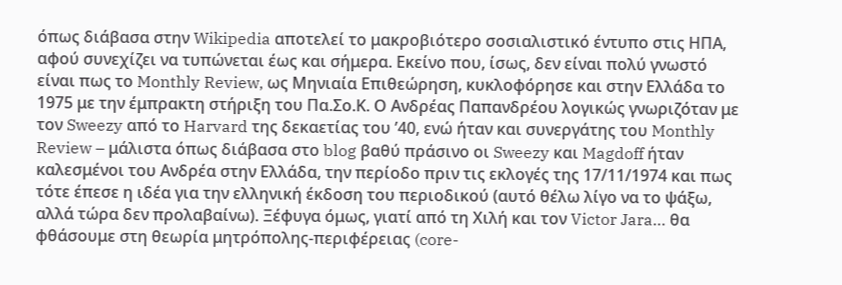όπως διάβασα στην Wikipedia αποτελεί το μακροβιότερο σοσιαλιστικό έντυπο στις ΗΠΑ, αφού συνεχίζει να τυπώνεται έως και σήμερα. Εκείνο που, ίσως, δεν είναι πολύ γνωστό είναι πως το Monthly Review, ως Μηνιαία Επιθεώρηση, κυκλοφόρησε και στην Ελλάδα το 1975 με την έμπρακτη στήριξη του Πα.Σο.Κ. Ο Ανδρέας Παπανδρέου λογικώς γνωριζόταν με τον Sweezy από το Harvard της δεκαετίας του ’40, ενώ ήταν και συνεργάτης του Monthly Review – μάλιστα όπως διάβασα στο blog βαθύ πράσινο οι Sweezy και Magdoff ήταν καλεσμένοι του Ανδρέα στην Ελλάδα, την περίοδο πριν τις εκλογές της 17/11/1974 και πως τότε έπεσε η ιδέα για την ελληνική έκδοση του περιοδικού (αυτό θέλω λίγο να το ψάξω, αλλά τώρα δεν προλαβαίνω). Ξέφυγα όμως, γιατί από τη Χιλή και τον Victor Jara… θα φθάσουμε στη θεωρία μητρόπολης-περιφέρειας (core-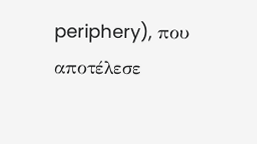periphery), που αποτέλεσε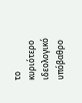το κυριότερο ιδεολογικό υπόβαθρο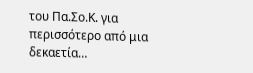του Πα.Σο.Κ. για περισσότερο από μια δεκαετία…